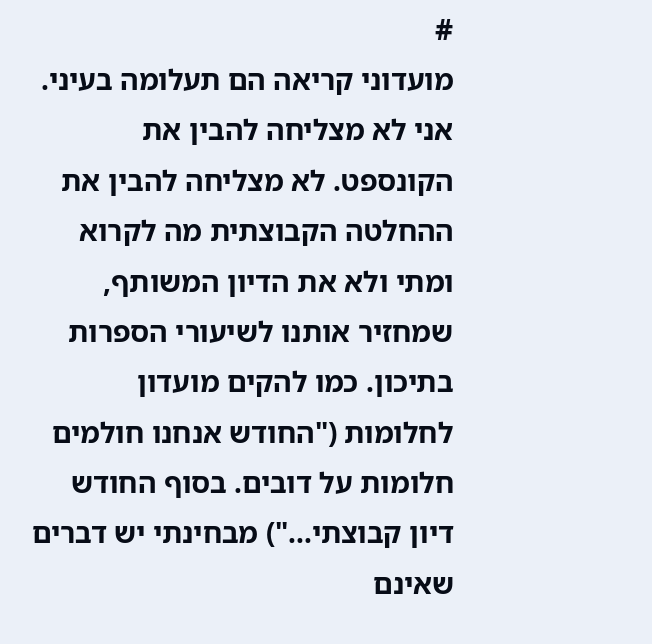#
מועדוני קריאה הם תעלומה בעיני. אני לא מצליחה להבין את הקונספט. לא מצליחה להבין את ההחלטה הקבוצתית מה לקרוא ומתי ולא את הדיון המשותף, שמחזיר אותנו לשיעורי הספרות בתיכון. כמו להקים מועדון לחלומות ("החודש אנחנו חולמים חלומות על דובים. בסוף החודש דיון קבוצתי...") מבחינתי יש דברים שאינם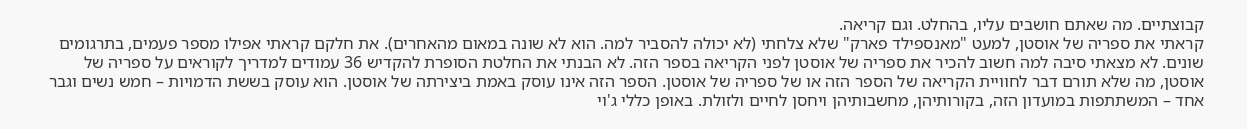קבוצתיים. מה שאתם חושבים עליו, בהחלט. וגם קריאה.
קראתי את ספריה של אוסטן, למעט "מאנספילד פארק" שלא צלחתי (לא יכולה להסביר למה. הוא לא שונה במאום מהאחרים). את חלקם קראתי אפילו מספר פעמים, בתרגומים שונים. לא מצאתי סיבה למה חשוב להכיר את ספריה של אוסטן לפני הקריאה בספר הזה. לא הבנתי את החלטת הסופרת להקדיש 36 עמודים למדריך לקוראים על ספריה של אוסטן, מה שלא תורם דבר לחוויית הקריאה של הספר הזה או של ספריה של אוסטן. הספר הזה אינו עוסק באמת ביצירתה של אוסטן. הוא עוסק בששת הדמויות – חמש נשים וגבר אחד – המשתתפות במועדון הזה, בקורותיהן, מחשבותיהן ויחסן לחיים ולזולת. באופן כללי ג'וי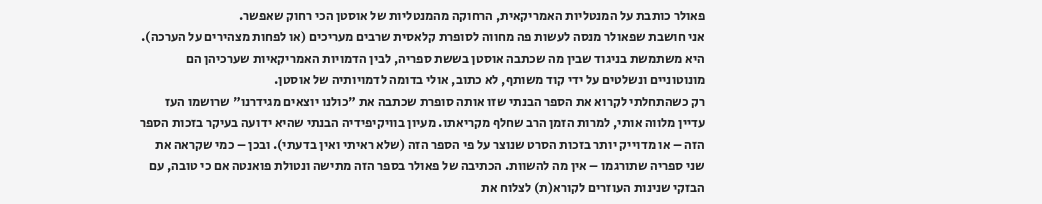פאולר כותבת על המנטליות האמריקאית, הרחוקה מהמנטליות של אוסטן הכי רחוק שאפשר.
אני חושבת שפאולר מנסה לעשות פה מחווה לסופרת קלאסית שרבים מעריכים (או לפחות מצהירים על הערכה). היא משתמשת בניגוד שבין מה שכתבה אוסטן בששת ספריה, לבין הדמויות האמריקאיות שערכיהן הם מונוטוניים ונשלטים על ידי קוד משותף, לא כתוב, אולי בדומה לדמויותיה של אוסטן.
רק כשהתחלתי לקרוא את הספר הבנתי שזו אותה סופרת שכתבה את "כולנו יוצאים מגידרנו" שרושמו העז עדיין מלווה אותי, למרות הזמן הרב שחלף מקריאתו. מעיון בוויקיפידיה הבנתי שהיא ידועה בעיקר בזכות הספר הזה – או מדוייק יותר בזכות הסרט שנוצר על פי הספר הזה (שלא ראיתי ואין בדעתי). ובכן – כמי שקראה את שני ספריה שתורגמו – אין מה להשוות. הכתיבה של פאולר בספר הזה מתישה ונטולת פואנטה אם כי טובה, עם הבזקי שנינות העוזרים לקורא(ת) לצלוח את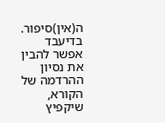ה(אין)סיפור. בדיעבד אפשר להבין את נסיון ההרדמה של הקורא, שיקפיץ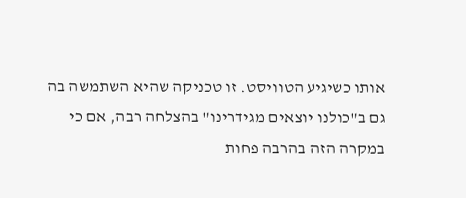אותו כשיגיע הטוויסט. זו טכניקה שהיא השתמשה בה גם ב"כולנו יוצאים מגידרינו" בהצלחה רבה, אם כי במקרה הזה בהרבה פחות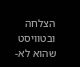הצלחה ובטוויסט שהוא לא-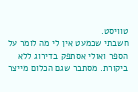טוויסט.
חשבתי שכמעט אין לי מה לומר על הספר ואולי אסתפק בדירוג ללא ביקורת. מסתבר שגם הכלום מייצר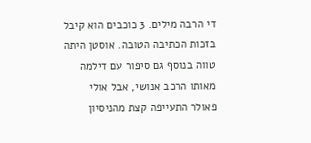די הרבה מילים. 3 כוכבים הוא קיבל בזכות הכתיבה הטובה. אוסטן היתה טווה בנוסף גם סיפור עם דילמה מאותו הרכב אנושי, אבל אולי פאולר התעייפה קצת מהניסיון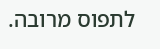לתפוס מרובה.